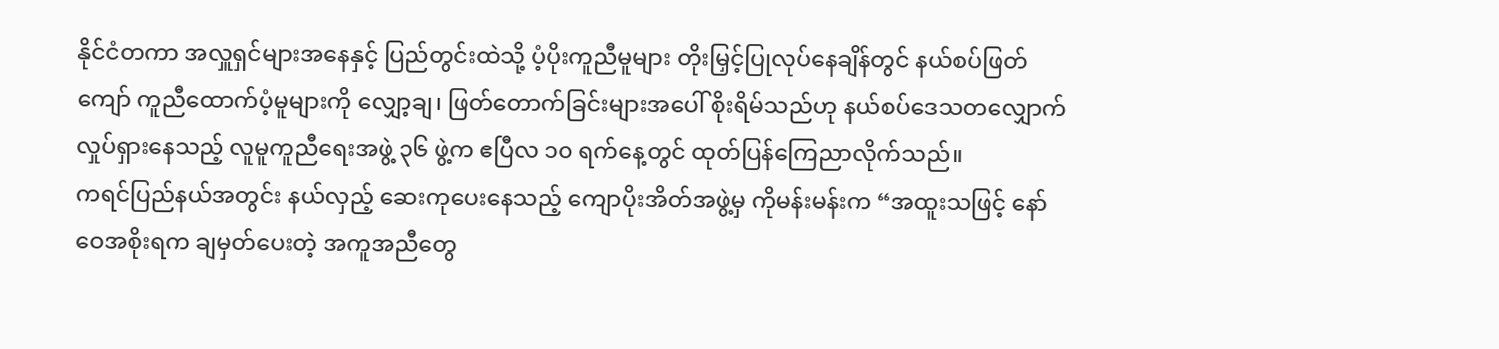နိုင်ငံတကာ အလှူရှင်များအနေနှင့် ပြည်တွင်းထဲသို့ ပံ့ပိုးကူညီမူများ တိုးမြှင့်ပြုလုပ်နေချိန်တွင် နယ်စပ်ဖြတ်ကျော် ကူညီထောက်ပံ့မူများကို လျှော့ချ၊ ဖြတ်တောက်ခြင်းများအပေါ် စိုးရိမ်သည်ဟု နယ်စပ်ဒေသတလျှောက် လှုပ်ရှားနေသည့် လူမူကူညီရေးအဖွဲ့ ၃၆ ဖွဲ့က ဧပြီလ ၁၀ ရက်နေ့တွင် ထုတ်ပြန်ကြေညာလိုက်သည်။
ကရင်ပြည်နယ်အတွင်း နယ်လှည့် ဆေးကုပေးနေသည့် ကျောပိုးအိတ်အဖွဲ့မှ ကိုမန်းမန်းက “အထူးသဖြင့် နော်ဝေအစိုးရက ချမှတ်ပေးတဲ့ အကူအညီတွေ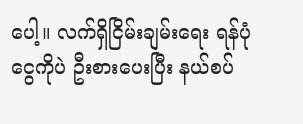ပေါ့။ လက်ရှိငြိမ်းချမ်းရေး ရန်ပုံငွေကိုပဲ ဦးစားပေးပြီး နယ်စပ်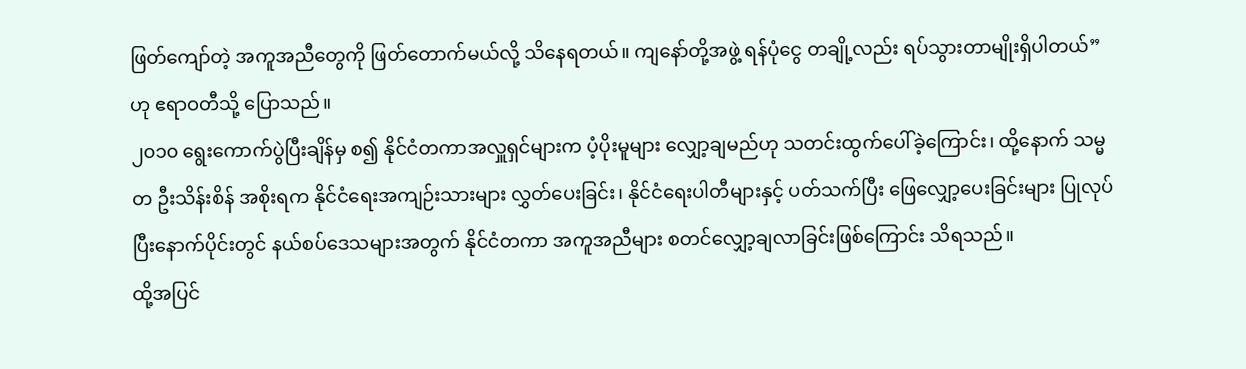ဖြတ်ကျော်တဲ့ အကူအညီတွေကို ဖြတ်တောက်မယ်လို့ သိနေရတယ်။ ကျနော်တို့အဖွဲ့ ရန်ပုံငွေ တချို့လည်း ရပ်သွားတာမျိုးရှိပါတယ်” ဟု ဧရာဝတီသို့ ပြောသည်။
၂၀၁၀ ရွေးကောက်ပွဲပြီးချိန်မှ စ၍ နိုင်ငံတကာအလှူရှင်များက ပံ့ပိုးမူများ လျှော့ချမည်ဟု သတင်းထွက်ပေါ်ခဲ့ကြောင်း၊ ထို့နောက် သမ္မတ ဦးသိန်းစိန် အစိုးရက နိုင်ငံရေးအကျဉ်းသားများ လွှတ်ပေးခြင်း၊ နိုင်ငံရေးပါတီများနှင့် ပတ်သက်ပြီး ဖြေလျှော့ပေးခြင်းများ ပြုလုပ်ပြီးနောက်ပိုင်းတွင် နယ်စပ်ဒေသများအတွက် နိုင်ငံတကာ အကူအညီများ စတင်လျှော့ချလာခြင်းဖြစ်ကြောင်း သိရသည်။
ထို့အပြင်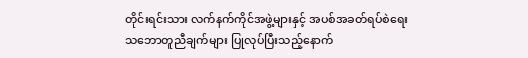တိုင်းရင်းသား လက်နက်ကိုင်အဖွဲ့များနှင့် အပစ်အခတ်ရပ်စဲရေး သဘောတူညီချက်များ ပြုလုပ်ပြီးသည့်နောက်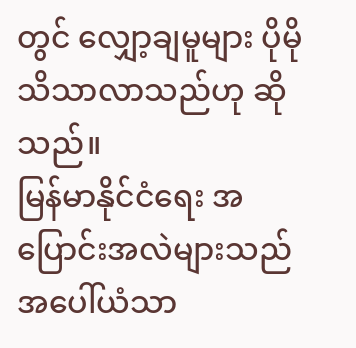တွင် လျှော့ချမူများ ပိုမိုသိသာလာသည်ဟု ဆိုသည်။
မြန်မာနိုင်ငံရေး အပြောင်းအလဲများသည် အပေါ်ယံသာ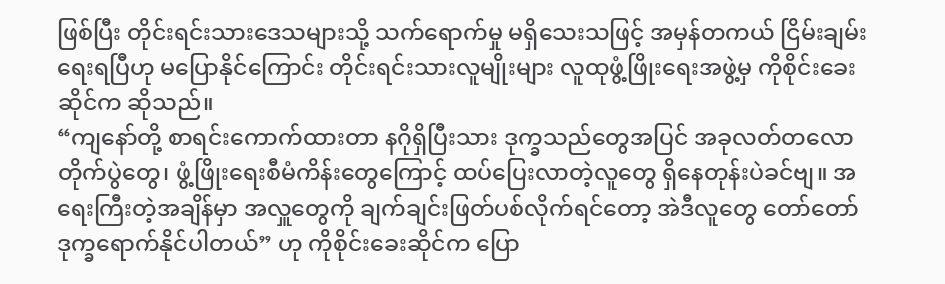ဖြစ်ပြီး တိုင်းရင်းသားဒေသများသို့ သက်ရောက်မှု မရှိသေးသဖြင့် အမှန်တကယ် ငြိမ်းချမ်းရေးရပြီဟု မပြောနိုင်ကြောင်း တိုင်းရင်းသားလူမျိုးများ လူထုဖွံ့ဖြိုးရေးအဖွဲ့မှ ကိုစိုင်းခေးဆိုင်က ဆိုသည်။
“ကျနော်တို့ စာရင်းကောက်ထားတာ နဂိုရှိပြီးသား ဒုက္ခသည်တွေအပြင် အခုလတ်တလော တိုက်ပွဲတွေ၊ ဖွံ့ဖြိုးရေးစီမံကိန်းတွေကြောင့် ထပ်ပြေးလာတဲ့လူတွေ ရှိနေတုန်းပဲခင်ဗျ။ အရေးကြီးတဲ့အချိန်မှာ အလှူတွေကို ချက်ချင်းဖြတ်ပစ်လိုက်ရင်တော့ အဲဒီလူတွေ တော်တော်ဒုက္ခရောက်နိုင်ပါတယ်” ဟု ကိုစိုင်းခေးဆိုင်က ပြော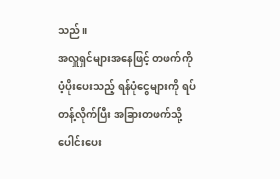သည်။
အလှူရှင်များအနေဖြင့် တဖက်ကို ပံ့ပိုးပေးသည့် ရန်ပုံငွေများကို ရပ်တန့်လိုက်ပြီး အခြားတဖက်သို့ ပေါင်းပေး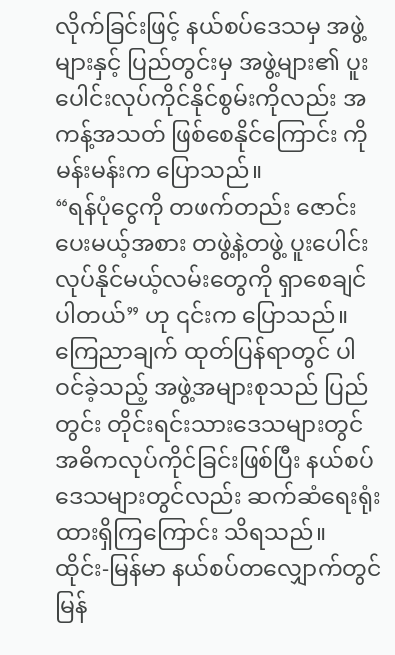လိုက်ခြင်းဖြင့် နယ်စပ်ဒေသမှ အဖွဲ့များနှင့် ပြည်တွင်းမှ အဖွဲ့များ၏ ပူးပေါင်းလုပ်ကိုင်နိုင်စွမ်းကိုလည်း အကန့်အသတ် ဖြစ်စေနိုင်ကြောင်း ကိုမန်းမန်းက ပြောသည်။
“ရန်ပုံငွေကို တဖက်တည်း ဇောင်းပေးမယ့်အစား တဖွဲ့နဲ့တဖွဲ့ ပူးပေါင်းလုပ်နိုင်မယ့်လမ်းတွေကို ရှာစေချင်ပါတယ်” ဟု ၎င်းက ပြောသည်။
ကြေညာချက် ထုတ်ပြန်ရာတွင် ပါဝင်ခဲ့သည့် အဖွဲ့အများစုသည် ပြည်တွင်း တိုင်းရင်းသားဒေသများတွင် အဓိကလုပ်ကိုင်ခြင်းဖြစ်ပြီး နယ်စပ်ဒေသများတွင်လည်း ဆက်ဆံရေးရုံး ထားရှိကြကြောင်း သိရသည်။
ထိုင်း-မြန်မာ နယ်စပ်တလျှောက်တွင် မြန်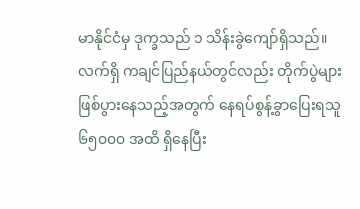မာနိုင်ငံမှ ဒုက္ခသည် ၁ သိန်းခွဲကျော်ရှိသည်။
လက်ရှိ ကချင်ပြည်နယ်တွင်လည်း တိုက်ပွဲများ ဖြစ်ပွားနေသည့်အတွက် နေရပ်စွန့်ခွာပြေးရသူ ၆၅၀၀၀ အထိ ရှိနေပြီး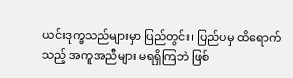ယင်းဒုက္ခသည်များမှာ ပြည်တွင်း၊ ပြည်ပမှ ထိရောက်သည့် အကူအညီများ မရရှိကြဘဲ ဖြစ်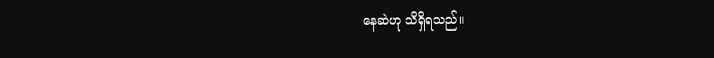နေဆဲဟု သိရှိရသည်။